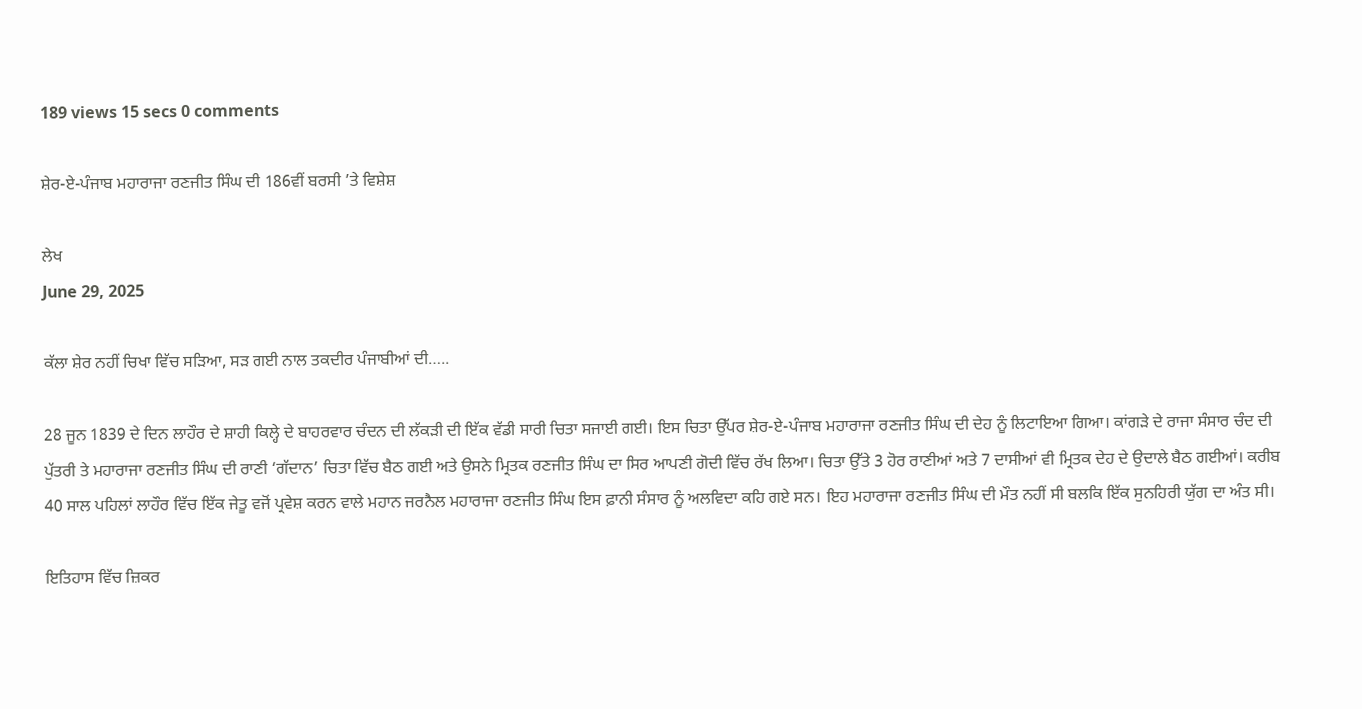189 views 15 secs 0 comments

ਸ਼ੇਰ-ਏ-ਪੰਜਾਬ ਮਹਾਰਾਜਾ ਰਣਜੀਤ ਸਿੰਘ ਦੀ 186ਵੀਂ ਬਰਸੀ ’ਤੇ ਵਿਸ਼ੇਸ਼

ਲੇਖ
June 29, 2025

ਕੱਲਾ ਸ਼ੇਰ ਨਹੀਂ ਚਿਖਾ ਵਿੱਚ ਸੜਿਆ, ਸੜ ਗਈ ਨਾਲ ਤਕਦੀਰ ਪੰਜਾਬੀਆਂ ਦੀ…..

28 ਜੂਨ 1839 ਦੇ ਦਿਨ ਲਾਹੌਰ ਦੇ ਸ਼ਾਹੀ ਕਿਲ੍ਹੇ ਦੇ ਬਾਹਰਵਾਰ ਚੰਦਨ ਦੀ ਲੱਕੜੀ ਦੀ ਇੱਕ ਵੱਡੀ ਸਾਰੀ ਚਿਤਾ ਸਜਾਈ ਗਈ। ਇਸ ਚਿਤਾ ਉੱਪਰ ਸ਼ੇਰ-ਏ-ਪੰਜਾਬ ਮਹਾਰਾਜਾ ਰਣਜੀਤ ਸਿੰਘ ਦੀ ਦੇਹ ਨੂੰ ਲਿਟਾਇਆ ਗਿਆ। ਕਾਂਗੜੇ ਦੇ ਰਾਜਾ ਸੰਸਾਰ ਚੰਦ ਦੀ ਪੁੱਤਰੀ ਤੇ ਮਹਾਰਾਜਾ ਰਣਜੀਤ ਸਿੰਘ ਦੀ ਰਾਣੀ ‘ਗੱਦਾਨ’ ਚਿਤਾ ਵਿੱਚ ਬੈਠ ਗਈ ਅਤੇ ਉਸਨੇ ਮ੍ਰਿਤਕ ਰਣਜੀਤ ਸਿੰਘ ਦਾ ਸਿਰ ਆਪਣੀ ਗੋਦੀ ਵਿੱਚ ਰੱਖ ਲਿਆ। ਚਿਤਾ ਉੱਤੇ 3 ਹੋਰ ਰਾਣੀਆਂ ਅਤੇ 7 ਦਾਸੀਆਂ ਵੀ ਮ੍ਰਿਤਕ ਦੇਹ ਦੇ ਉਦਾਲੇ ਬੈਠ ਗਈਆਂ। ਕਰੀਬ 40 ਸਾਲ ਪਹਿਲਾਂ ਲਾਹੌਰ ਵਿੱਚ ਇੱਕ ਜੇਤੂ ਵਜੋਂ ਪ੍ਰਵੇਸ਼ ਕਰਨ ਵਾਲੇ ਮਹਾਨ ਜਰਨੈਲ ਮਹਾਰਾਜਾ ਰਣਜੀਤ ਸਿੰਘ ਇਸ ਫ਼ਾਨੀ ਸੰਸਾਰ ਨੂੰ ਅਲਵਿਦਾ ਕਹਿ ਗਏ ਸਨ। ਇਹ ਮਹਾਰਾਜਾ ਰਣਜੀਤ ਸਿੰਘ ਦੀ ਮੌਤ ਨਹੀਂ ਸੀ ਬਲਕਿ ਇੱਕ ਸੁਨਹਿਰੀ ਯੁੱਗ ਦਾ ਅੰਤ ਸੀ।

ਇਤਿਹਾਸ ਵਿੱਚ ਜ਼ਿਕਰ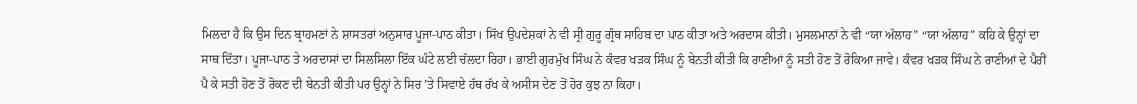ਮਿਲਦਾ ਹੈ ਕਿ ਉਸ ਦਿਨ ਬ੍ਰਾਹਮਣਾਂ ਨੇ ਸ਼ਾਸਤਰਾਂ ਅਨੁਸਾਰ ਪੂਜਾ-ਪਾਠ ਕੀਤਾ। ਸਿੱਖ ਉਪਦੇਸ਼ਕਾਂ ਨੇ ਵੀ ਸ੍ਰੀ ਗੁਰੂ ਗ੍ਰੰਥ ਸਾਹਿਬ ਦਾ ਪਾਠ ਕੀਤਾ ਅਤੇ ਅਰਦਾਸ ਕੀਤੀ। ਮੁਸਲਮਾਨਾਂ ਨੇ ਵੀ “ਯਾ ਅੱਲਾਹ” “ਯਾ ਅੱਲਾਹ” ਕਹਿ ਕੇ ਉਨ੍ਹਾਂ ਦਾ ਸਾਥ ਦਿੱਤਾ। ਪੂਜਾ-ਪਾਠ ਤੇ ਅਰਦਾਸਾਂ ਦਾ ਸਿਲਸਿਲਾ ਇੱਕ ਘੰਟੇ ਲਈ ਚੱਲਦਾ ਰਿਹਾ। ਭਾਈ ਗੁਰਮੁੱਖ ਸਿੰਘ ਨੇ ਕੰਵਰ ਖੜਕ ਸਿੰਘ ਨੂੰ ਬੇਨਤੀ ਕੀਤੀ ਕਿ ਰਾਣੀਆਂ ਨੂੰ ਸਤੀ ਹੋਣ ਤੋਂ ਰੋਕਿਆ ਜਾਵੇ। ਕੰਵਰ ਖੜਕ ਸਿੰਘ ਨੇ ਰਾਣੀਆਂ ਦੇ ਪੈਰੀਂ ਪੈ ਕੇ ਸਤੀ ਹੋਣ ਤੋਂ ਰੋਕਣ ਦੀ ਬੇਨਤੀ ਕੀਤੀ ਪਰ ਉਨ੍ਹਾਂ ਨੇ ਸਿਰ ’ਤੇ ਸਿਵਾਏ ਹੱਥ ਰੱਖ ਕੇ ਅਸੀਸ ਦੇਣ ਤੋਂ ਹੋਰ ਕੁਝ ਨਾ ਕਿਹਾ।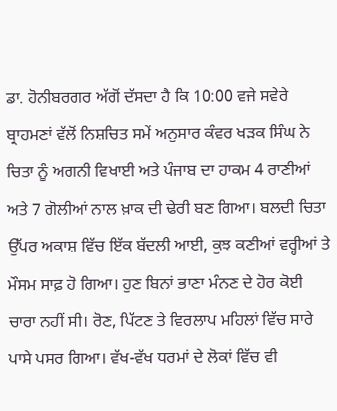ਡਾ. ਹੋਨੀਬਰਗਰ ਅੱਗੋਂ ਦੱਸਦਾ ਹੈ ਕਿ 10:00 ਵਜੇ ਸਵੇਰੇ ਬ੍ਰਾਹਮਣਾਂ ਵੱਲੋਂ ਨਿਸ਼ਚਿਤ ਸਮੇਂ ਅਨੁਸਾਰ ਕੰਵਰ ਖੜਕ ਸਿੰਘ ਨੇ ਚਿਤਾ ਨੂੰ ਅਗਨੀ ਵਿਖਾਈ ਅਤੇ ਪੰਜਾਬ ਦਾ ਹਾਕਮ 4 ਰਾਣੀਆਂ ਅਤੇ 7 ਗੋਲੀਆਂ ਨਾਲ ਖ਼ਾਕ ਦੀ ਢੇਰੀ ਬਣ ਗਿਆ। ਬਲਦੀ ਚਿਤਾ ਉੱਪਰ ਅਕਾਸ਼ ਵਿੱਚ ਇੱਕ ਬੱਦਲੀ ਆਈ, ਕੁਝ ਕਣੀਆਂ ਵਰ੍ਹੀਆਂ ਤੇ ਮੌਸਮ ਸਾਫ਼ ਹੋ ਗਿਆ। ਹੁਣ ਬਿਨਾਂ ਭਾਣਾ ਮੰਨਣ ਦੇ ਹੋਰ ਕੋਈ ਚਾਰਾ ਨਹੀਂ ਸੀ। ਰੋਣ, ਪਿੱਟਣ ਤੇ ਵਿਰਲਾਪ ਮਹਿਲਾਂ ਵਿੱਚ ਸਾਰੇ ਪਾਸੇ ਪਸਰ ਗਿਆ। ਵੱਖ-ਵੱਖ ਧਰਮਾਂ ਦੇ ਲੋਕਾਂ ਵਿੱਚ ਵੀ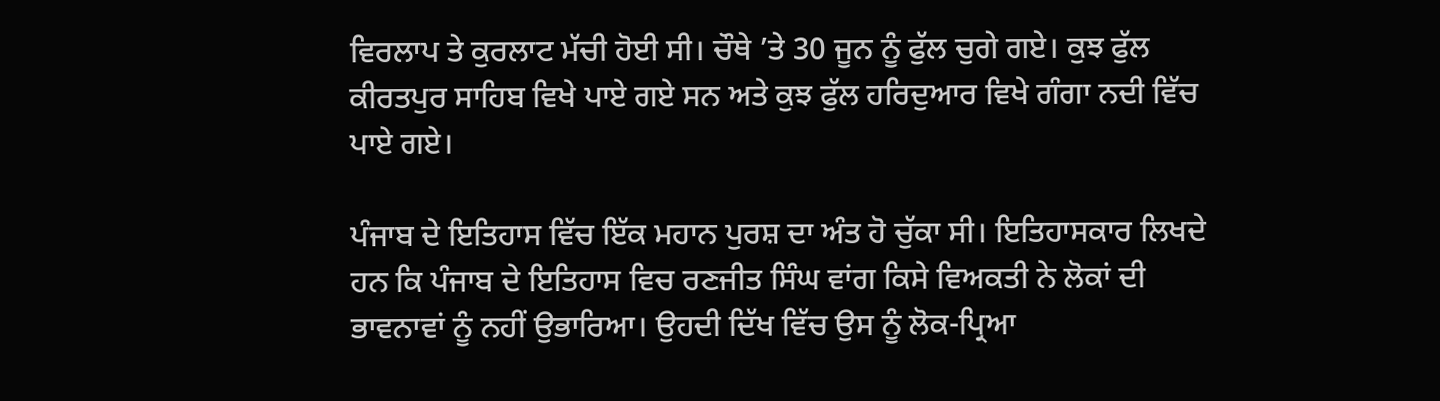ਵਿਰਲਾਪ ਤੇ ਕੁਰਲਾਟ ਮੱਚੀ ਹੋਈ ਸੀ। ਚੌਥੇ ’ਤੇ 30 ਜੂਨ ਨੂੰ ਫੁੱਲ ਚੁਗੇ ਗਏ। ਕੁਝ ਫੁੱਲ ਕੀਰਤਪੁਰ ਸਾਹਿਬ ਵਿਖੇ ਪਾਏ ਗਏ ਸਨ ਅਤੇ ਕੁਝ ਫੁੱਲ ਹਰ‌ਿਦੁਆਰ ਵਿਖੇ ਗੰਗਾ ਨਦੀ ਵਿੱਚ ਪਾਏ ਗਏ।

ਪੰਜਾਬ ਦੇ ਇਤਿਹਾਸ ਵਿੱਚ ਇੱਕ ਮਹਾਨ ਪੁਰਸ਼ ਦਾ ਅੰਤ ਹੋ ਚੁੱਕਾ ਸੀ। ਇਤਿਹਾਸਕਾਰ ਲਿਖਦੇ ਹਨ ਕਿ ਪੰਜਾਬ ਦੇ ਇਤਿਹਾਸ ਵਿਚ ਰਣਜੀਤ ਸਿੰਘ ਵਾਂਗ ਕਿਸੇ ਵਿਅਕਤੀ ਨੇ ਲੋਕਾਂ ਦੀ ਭਾਵਨਾਵਾਂ ਨੂੰ ਨਹੀਂ ਉਭਾਰਿਆ। ਉਹਦੀ ਦਿੱਖ ਵਿੱਚ ਉਸ ਨੂੰ ਲੋਕ-ਪ੍ਰਿਆ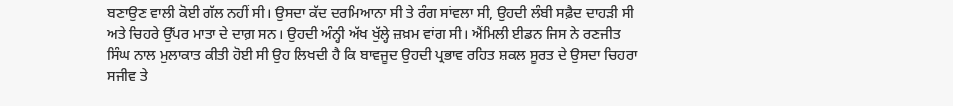ਬਣਾਉਣ ਵਾਲੀ ਕੋਈ ਗੱਲ ਨਹੀਂ ਸੀ। ਉਸਦਾ ਕੱਦ ਦਰਮਿਆਨਾ ਸੀ ਤੇ ਰੰਗ ਸਾਂਵਲਾ ਸੀ, ਉਹਦੀ ਲੰਬੀ ਸਫ਼ੈਦ ਦਾਹੜੀ ਸੀ ਅਤੇ ਚਿਹਰੇ ਉੱਪਰ ਮਾਤਾ ਦੇ ਦਾਗ਼ ਸਨ। ਉਹਦੀ ਅੰਨ੍ਹੀ ਅੱਖ ਖੁੱਲ੍ਹੇ ਜ਼ਖ਼ਮ ਵਾਂਗ ਸੀ। ਐਂਮਿਲੀ ਈਡਨ ਜਿਸ ਨੇ ਰਣਜੀਤ ਸਿੰਘ ਨਾਲ ਮੁਲਾਕਾਤ ਕੀਤੀ ਹੋਈ ਸੀ ਉਹ ਲਿਖਦੀ ਹੈ ਕਿ ਬਾਵਜੂਦ ਉਹਦੀ ਪ੍ਰਭਾਵ ਰਹਿਤ ਸ਼ਕਲ ਸੂਰਤ ਦੇ ਉਸਦਾ ਚਿਹਰਾ ਸਜੀਵ ਤੇ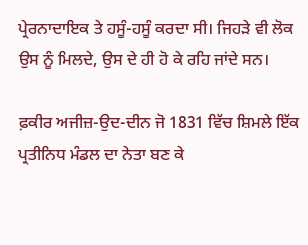ਪ੍ਰੇਰਨਾਦਾਇਕ ਤੇ ਹਸੂੰ-ਹਸੂੰ ਕਰਦਾ ਸੀ। ਜਿਹੜੇ ਵੀ ਲੋਕ ਉਸ ਨੂੰ ਮਿਲਦੇ, ਉਸ ਦੇ ਹੀ ਹੋ ਕੇ ਰਹਿ ਜਾਂਦੇ ਸਨ।

ਫ਼ਕੀਰ ਅਜੀਜ਼-ਉਦ-ਦੀਨ ਜੋ 1831 ਵਿੱਚ ਸ਼ਿਮਲੇ ਇੱਕ ਪ੍ਰਤੀਨਿਧ ਮੰਡਲ ਦਾ ਨੇਤਾ ਬਣ ਕੇ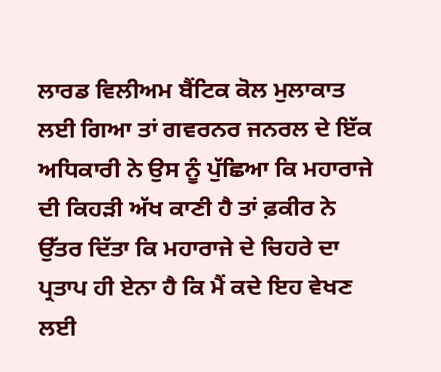ਲਾਰਡ ਵਿਲੀਅਮ ਬੈਂਟਿਕ ਕੋਲ ਮੁਲਾਕਾਤ ਲਈ ਗਿਆ ਤਾਂ ਗਵਰਨਰ ਜਨਰਲ ਦੇ ਇੱਕ ਅਧਿਕਾਰੀ ਨੇ ਉਸ ਨੂੰ ਪੁੱਛਿਆ ਕਿ ਮਹਾਰਾਜੇ ਦੀ ਕਿਹੜੀ ਅੱਖ ਕਾਣੀ ਹੈ ਤਾਂ ਫ਼ਕੀਰ ਨੇ ਉੱਤਰ ਦਿੱਤਾ ਕਿ ਮਹਾਰਾਜੇ ਦੇ ਚਿਹਰੇ ਦਾ ਪ੍ਰਤਾਪ ਹੀ ਏਨਾ ਹੈ ਕਿ ਮੈਂ ਕਦੇ ਇਹ ਵੇਖਣ ਲਈ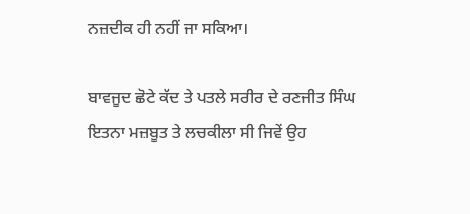ਨਜ਼ਦੀਕ ਹੀ ਨਹੀਂ ਜਾ ਸਕਿਆ।

ਬਾਵਜੂਦ ਛੋਟੇ ਕੱਦ ਤੇ ਪਤਲੇ ਸਰੀਰ ਦੇ ਰਣਜੀਤ ਸਿੰਘ ਇਤਨਾ ਮਜ਼ਬੂਤ ਤੇ ਲਚਕੀਲਾ ਸੀ ਜਿਵੇਂ ਉਹ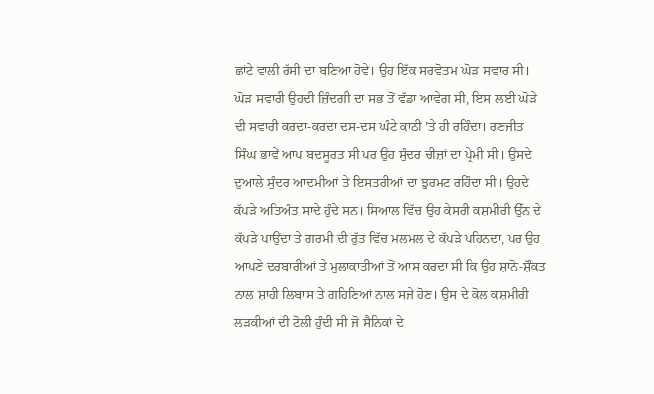ਛਾਂਟੇ ਵਾਲੀ ਰੱਸੀ ਦਾ ਬਣਿਆ ਹੋਵੇ। ਉਹ ਇੱਕ ਸਰਵੋਤਮ ਘੋੜ ਸਵਾਰ ਸੀ। ਘੋੜ ਸਵਾਰੀ ਉਹਦੀ ਜ਼ਿੰਦਗੀ ਦਾ ਸਭ ਤੋਂ ਵੱਡਾ ਆਵੇਗ ਸੀ, ਇਸ ਲਈ ਘੋੜੇ ਦੀ ਸਵਾਰੀ ਕਰਦਾ-ਕਰਦਾ ਦਸ-ਦਸ ਘੰਟੇ ਕਾਠੀ ’ਤੇ ਹੀ ਰਹਿੰਦਾ। ਰਣਜੀਤ ਸਿੰਘ ਭਾਵੇਂ ਆਪ ਬਦਸੂਰਤ ਸੀ ਪਰ ਉਹ ਸੁੰਦਰ ਚੀਜ਼ਾਂ ਦਾ ਪ੍ਰੇਮੀ ਸੀ। ਉਸਦੇ ਦੁਆਲੇ ਸੁੰਦਰ ਆਦਮੀਆਂ ਤੇ ਇਸਤਰੀਆਂ ਦਾ ਝੁਰਮਟ ਰਹਿੰਦਾ ਸੀ। ਉਹਦੇ ਕੱਪੜੇ ਅਤਿਅੰਤ ਸਾਦੇ ਹੁੰਦੇ ਸਨ। ਸਿਆਲ ਵਿੱਚ ਉਹ ਕੇਸਰੀ ਕਸ਼ਮੀਰੀ ਉੱਨ ਦੇ ਕੱਪੜੇ ਪਾਉਂਦਾ ਤੇ ਗਰਮੀ ਦੀ ਰੁੱਤ ਵਿੱਚ ਮਲਮਲ ਦੇ ਕੱਪੜੇ ਪਹਿਨਦਾ, ਪਰ ਉਹ ਆਪਣੇ ਦਰਬਾਰੀਆਂ ਤੇ ਮੁਲਾਕਾਤੀਆਂ ਤੋਂ ਆਸ ਕਰਦਾ ਸੀ ਕਿ ਉਹ ਸ਼ਾਨੋ-ਸ਼ੌਕਤ ਨਾਲ ਸ਼ਾਹੀ ਲਿਬਾਸ ਤੇ ਗਹਿਣਿਆਂ ਨਾਲ ਸਜੇ ਹੋਣ। ਉਸ ਦੇ ਕੋਲ ਕਸ਼ਮੀਰੀ ਲੜਕੀਆਂ ਦੀ ਟੋਲੀ ਹੁੰਦੀ ਸੀ ਜੋ ਸੈਨਿਕਾਂ ਦੇ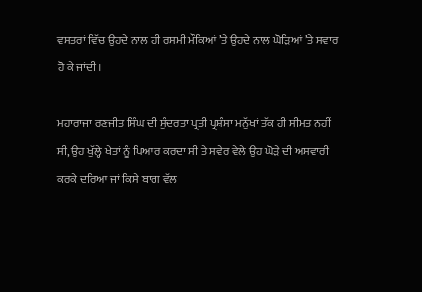ਵਸਤਰਾਂ ਵਿੱਚ ਉਹਦੇ ਨਾਲ ਹੀ ਰਸਮੀ ਮੌਕਿਆਂ ’ਤੇ ਉਹਦੇ ਨਾਲ ਘੋੜਿਆਂ ’ਤੇ ਸਵਾਰ ਹੋ ਕੇ ਜਾਂਦੀ।

ਮਹਾਰਾਜਾ ਰਣਜੀਤ ਸਿੰਘ ਦੀ ਸੁੰਦਰਤਾ ਪ੍ਰਤੀ ਪ੍ਰਸ਼ੰਸਾ ਮਨੁੱਖਾਂ ਤੱਕ ਹੀ ਸੀਮਤ ਨਹੀਂ ਸੀ, ਉਹ ਖੁੱਲ੍ਹੇ ਖੇਤਾਂ ਨੂੰ ਪਿਆਰ ਕਰਦਾ ਸੀ ਤੇ ਸਵੇਰ ਵੇਲੇ ਉਹ ਘੋੜੇ ਦੀ ਅਸਵਾਰੀ ਕਰਕੇ ਦਰਿਆ ਜਾਂ ਕਿਸੇ ਬਾਗ ਵੱਲ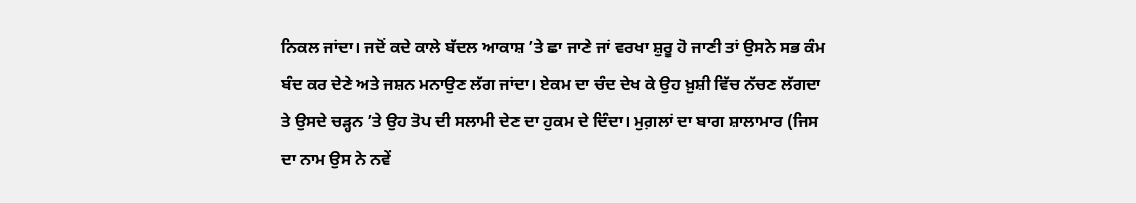ਨਿਕਲ ਜਾਂਦਾ। ਜਦੋਂ ਕਦੇ ਕਾਲੇ ਬੱਦਲ ਆਕਾਸ਼ ’ਤੇ ਛਾ ਜਾਣੇ ਜਾਂ ਵਰਖਾ ਸ਼ੁਰੂ ਹੋ ਜਾਣੀ ਤਾਂ ਉਸਨੇ ਸਭ ਕੰਮ ਬੰਦ ਕਰ ਦੇਣੇ ਅਤੇ ਜਸ਼ਨ ਮਨਾਉਣ ਲੱਗ ਜਾਂਦਾ। ਏਕਮ ਦਾ ਚੰਦ ਦੇਖ ਕੇ ਉਹ ਖ਼ੁਸ਼ੀ ਵਿੱਚ ਨੱਚਣ ਲੱਗਦਾ ਤੇ ਉਸਦੇ ਚੜ੍ਹਨ ’ਤੇ ਉਹ ਤੋਪ ਦੀ ਸਲਾਮੀ ਦੇਣ ਦਾ ਹੁਕਮ ਦੇ ਦਿੰਦਾ। ਮੁਗ਼ਲਾਂ ਦਾ ਬਾਗ ਸ਼ਾਲਾਮਾਰ (ਜਿਸ ਦਾ ਨਾਮ ਉਸ ਨੇ ਨਵੇਂ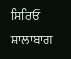ਸਿਰਿਓਂ ਸ਼ਾਲਾਬਾਗ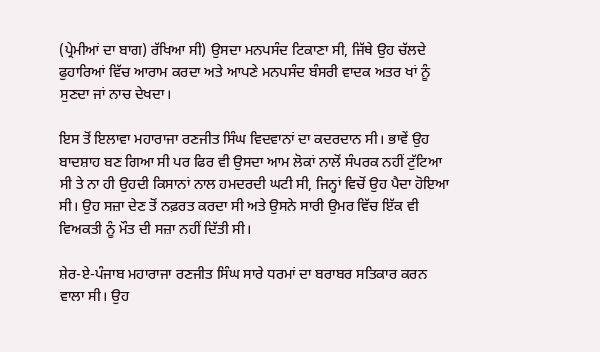(ਪ੍ਰੇਮੀਆਂ ਦਾ ਬਾਗ) ਰੱਖਿਆ ਸੀ) ਉਸਦਾ ਮਨਪਸੰਦ ਟਿਕਾਣਾ ਸੀ, ਜਿੱਥੇ ਉਹ ਚੱਲਦੇ ਫੁਹਾਰਿਆਂ ਵਿੱਚ ਆਰਾਮ ਕਰਦਾ ਅਤੇ ਆਪਣੇ ਮਨਪਸੰਦ ਬੰਸਰੀ ਵਾਦਕ ਅਤਰ ਖਾਂ ਨੂੰ ਸੁਣਦਾ ਜਾਂ ਨਾਚ ਦੇਖਦਾ।

ਇਸ ਤੋਂ ਇਲਾਵਾ ਮਹਾਰਾਜਾ ਰਣਜੀਤ ਸਿੰਘ ਵਿਦਵਾਨਾਂ ਦਾ ਕਦਰਦਾਨ ਸੀ। ਭਾਵੇਂ ਉਹ ਬਾਦਸ਼ਾਹ ਬਣ ਗਿਆ ਸੀ ਪਰ ਫਿਰ ਵੀ ਉਸਦਾ ਆਮ ਲੋਕਾਂ ਨਾਲੋਂ ਸੰਪਰਕ ਨਹੀਂ ਟੁੱਟਿਆ ਸੀ ਤੇ ਨਾ ਹੀ ਉਹਦੀ ਕਿਸਾਨਾਂ ਨਾਲ ਹਮਦਰਦੀ ਘਟੀ ਸੀ, ਜਿਨ੍ਹਾਂ ਵਿਚੋਂ ਉਹ ਪੈਦਾ ਹੋਇਆ ਸੀ। ਉਹ ਸਜ਼ਾ ਦੇਣ ਤੋਂ ਨਫ਼ਰਤ ਕਰਦਾ ਸੀ ਅਤੇ ਉਸਨੇ ਸਾਰੀ ਉਮਰ ਵਿੱਚ ਇੱਕ ਵੀ ਵਿਅਕਤੀ ਨੂੰ ਮੌਤ ਦੀ ਸਜ਼ਾ ਨਹੀਂ ਦਿੱਤੀ ਸੀ।

ਸ਼ੇਰ-ਏ-ਪੰਜਾਬ ਮਹਾਰਾਜਾ ਰਣਜੀਤ ਸਿੰਘ ਸਾਰੇ ਧਰਮਾਂ ਦਾ ਬਰਾਬਰ ਸਤਿਕਾਰ ਕਰਨ ਵਾਲਾ ਸੀ। ਉਹ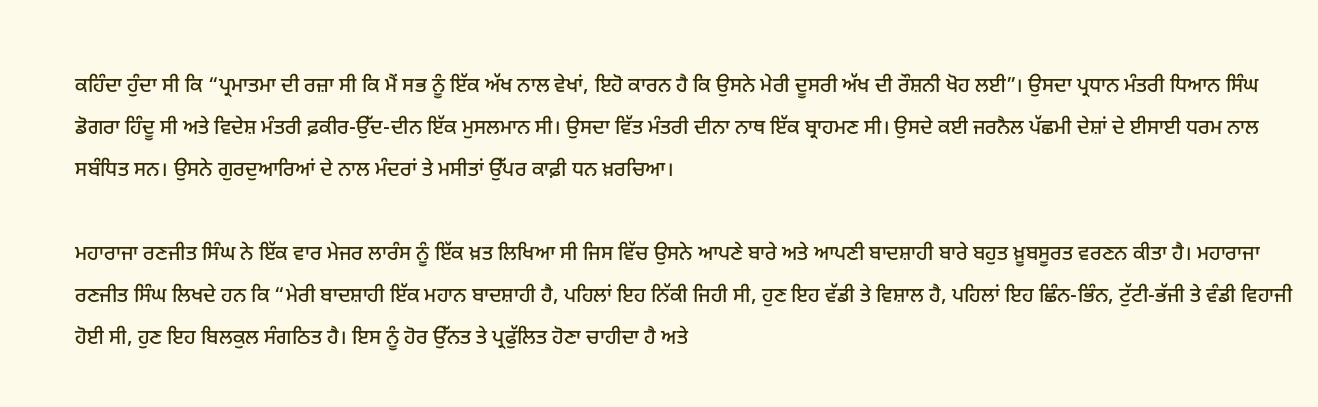ਕਹਿੰਦਾ ਹੁੰਦਾ ਸੀ ਕਿ “ਪ੍ਰਮਾਤਮਾ ਦੀ ਰਜ਼ਾ ਸੀ ਕਿ ਮੈਂ ਸਭ ਨੂੰ ਇੱਕ ਅੱਖ ਨਾਲ ਵੇਖਾਂ, ਇਹੋ ਕਾਰਨ ਹੈ ਕਿ ਉਸਨੇ ਮੇਰੀ ਦੂਸਰੀ ਅੱਖ ਦੀ ਰੌਸ਼ਨੀ ਖੋਹ ਲਈ”। ਉਸਦਾ ਪ੍ਰਧਾਨ ਮੰਤਰੀ ਧਿਆਨ ਸਿੰਘ ਡੋਗਰਾ ਹਿੰਦੂ ਸੀ ਅਤੇ ਵਿਦੇਸ਼ ਮੰਤਰੀ ਫ਼ਕੀਰ-ਉੱਦ-ਦੀਨ ਇੱਕ ਮੁਸਲਮਾਨ ਸੀ। ਉਸਦਾ ਵਿੱਤ ਮੰਤਰੀ ਦੀਨਾ ਨਾਥ ਇੱਕ ਬ੍ਰਾਹਮਣ ਸੀ। ਉਸਦੇ ਕਈ ਜਰਨੈਲ ਪੱਛਮੀ ਦੇਸ਼ਾਂ ਦੇ ਈਸਾਈ ਧਰਮ ਨਾਲ ਸਬੰਧਿਤ ਸਨ। ਉਸਨੇ ਗੁਰਦੁਆਰਿਆਂ ਦੇ ਨਾਲ ਮੰਦਰਾਂ ਤੇ ਮਸੀਤਾਂ ਉੱਪਰ ਕਾਫ਼ੀ ਧਨ ਖ਼ਰਚਿਆ।

ਮਹਾਰਾਜਾ ਰਣਜੀਤ ਸਿੰਘ ਨੇ ਇੱਕ ਵਾਰ ਮੇਜਰ ਲਾਰੰਸ ਨੂੰ ਇੱਕ ਖ਼ਤ ਲਿਖਿਆ ਸੀ ਜਿਸ ਵਿੱਚ ਉਸਨੇ ਆਪਣੇ ਬਾਰੇ ਅਤੇ ਆਪਣੀ ਬਾਦਸ਼ਾਹੀ ਬਾਰੇ ਬਹੁਤ ਖ਼ੂਬਸੂਰਤ ਵਰਣਨ ਕੀਤਾ ਹੈ। ਮਹਾਰਾਜਾ ਰਣਜੀਤ ਸਿੰਘ ਲਿਖਦੇ ਹਨ ਕਿ “ਮੇਰੀ ਬਾਦਸ਼ਾਹੀ ਇੱਕ ਮਹਾਨ ਬਾਦਸ਼ਾਹੀ ਹੈ, ਪਹਿਲਾਂ ਇਹ ਨਿੱਕੀ ਜਿਹੀ ਸੀ, ਹੁਣ ਇਹ ਵੱਡੀ ਤੇ ਵਿਸ਼ਾਲ ਹੈ, ਪਹਿਲਾਂ ਇਹ ਛਿੰਨ-ਭਿੰਨ, ਟੁੱਟੀ-ਭੱਜੀ ਤੇ ਵੰਡੀ ਵਿਹਾਜੀ ਹੋਈ ਸੀ, ਹੁਣ ਇਹ ਬਿਲਕੁਲ ਸੰਗਠਿਤ ਹੈ। ਇਸ ਨੂੰ ਹੋਰ ਉੱਨਤ ਤੇ ਪ੍ਰਫੁੱਲਿਤ ਹੋਣਾ ਚਾਹੀਦਾ ਹੈ ਅਤੇ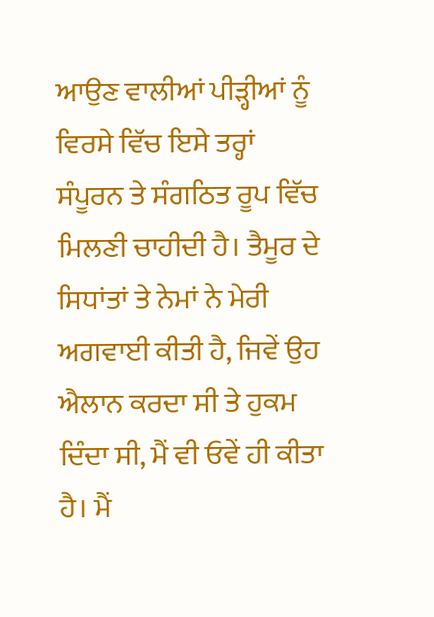ਆਉਣ ਵਾਲੀਆਂ ਪੀੜ੍ਹੀਆਂ ਨੂੰ ਵਿਰਸੇ ਵਿੱਚ ਇਸੇ ਤਰ੍ਹਾਂ ਸੰਪੂਰਨ ਤੇ ਸੰਗਠਿਤ ਰੂਪ ਵਿੱਚ ਮਿਲਣੀ ਚਾਹੀਦੀ ਹੈ। ਤੈਮੂਰ ਦੇ ਸਿਧਾਂਤਾਂ ਤੇ ਨੇਮਾਂ ਨੇ ਮੇਰੀ ਅਗਵਾਈ ਕੀਤੀ ਹੈ, ਜਿਵੇਂ ਉਹ ਐਲਾਨ ਕਰਦਾ ਸੀ ਤੇ ਹੁਕਮ ਦਿੰਦਾ ਸੀ, ਮੈਂ ਵੀ ਓਵੇਂ ਹੀ ਕੀਤਾ ਹੈ। ਮੈਂ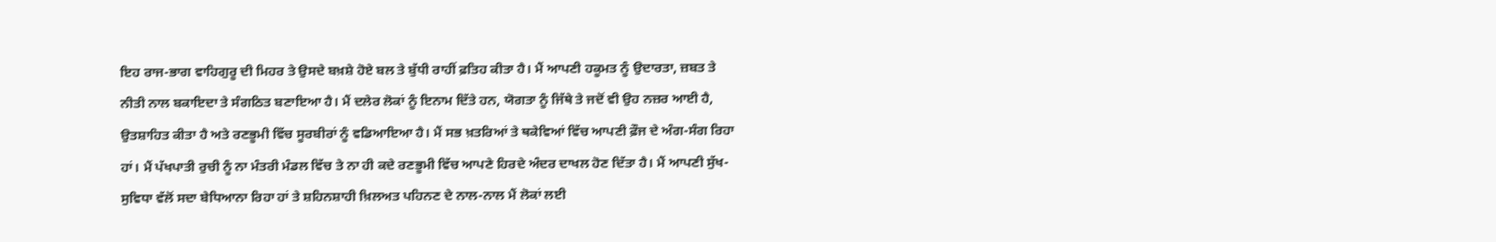ਇਹ ਰਾਜ-ਭਾਗ ਵਾਹਿਗੁਰੂ ਦੀ ਮਿਹਰ ਤੇ ਉਸਦੇ ਬਖ਼ਸ਼ੇ ਹੋਏ ਬਲ ਤੇ ਬੁੱਧੀ ਰਾਹੀਂ ਫ਼ਤਿਹ ਕੀਤਾ ਹੈ। ਮੈਂ ਆਪਣੀ ਹਕੂਮਤ ਨੂੰ ਉਦਾਰਤਾ, ਜ਼ਬਤ ਤੇ ਨੀਤੀ ਨਾਲ ਬਕਾਇਦਾ ਤੇ ਸੰਗਠਿਤ ਬਣਾਇਆ ਹੈ। ਮੈਂ ਦਲੇਰ ਲੋਕਾਂ ਨੂੰ ਇਨਾਮ ਦਿੱਤੇ ਹਨ, ਯੋਗਤਾ ਨੂੰ ਜਿੱਥੇ ਤੇ ਜਦੋਂ ਵੀ ਉਹ ਨਜ਼ਰ ਆਈ ਹੈ, ਉਤਸ਼ਾਹਿਤ ਕੀਤਾ ਹੈ ਅਤੇ ਰਣਭੂਮੀ ਵਿੱਚ ਸੂਰਬੀਰਾਂ ਨੂੰ ਵਡਿਆਇਆ ਹੈ। ਮੈਂ ਸਭ ਖ਼ਤਰਿਆਂ ਤੇ ਥਕੇਵਿਆਂ ਵਿੱਚ ਆਪਣੀ ਫ਼ੌਜ ਦੇ ਅੰਗ-ਸੰਗ ਰਿਹਾ ਹਾਂ। ਮੈਂ ਪੱਖਪਾਤੀ ਰੁਚੀ ਨੂੰ ਨਾ ਮੰਤਰੀ ਮੰਡਲ ਵਿੱਚ ਤੇ ਨਾ ਹੀ ਕਦੇ ਰਣਭੂਮੀ ਵਿੱਚ ਆਪਣੇ ਹਿਰਦੇ ਅੰਦਰ ਦਾਖਲ ਹੋਣ ਦਿੱਤਾ ਹੈ। ਮੈਂ ਆਪਣੀ ਸੁੱਖ-ਸੁਵਿਧਾ ਵੱਲੋਂ ਸਦਾ ਬੇਧਿਆਨਾ ਰਿਹਾ ਹਾਂ ਤੇ ਸ਼ਹਿਨਸ਼ਾਹੀ ਖ਼ਿਲਅਤ ਪਹਿਨਣ ਦੇ ਨਾਲ-ਨਾਲ ਮੈਂ ਲੋਕਾਂ ਲਈ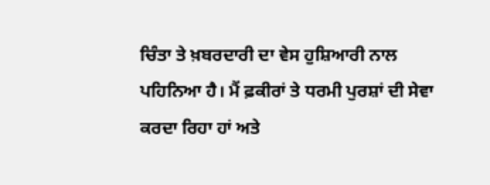ਚਿੰਤਾ ਤੇ ਖ਼ਬਰਦਾਰੀ ਦਾ ਵੇਸ ਹੁਸ਼ਿਆਰੀ ਨਾਲ ਪਹਿਨਿਆ ਹੈ। ਮੈਂ ਫ਼ਕੀਰਾਂ ਤੇ ਧਰਮੀ ਪੁਰਸ਼ਾਂ ਦੀ ਸੇਵਾ ਕਰਦਾ ਰਿਹਾ ਹਾਂ ਅਤੇ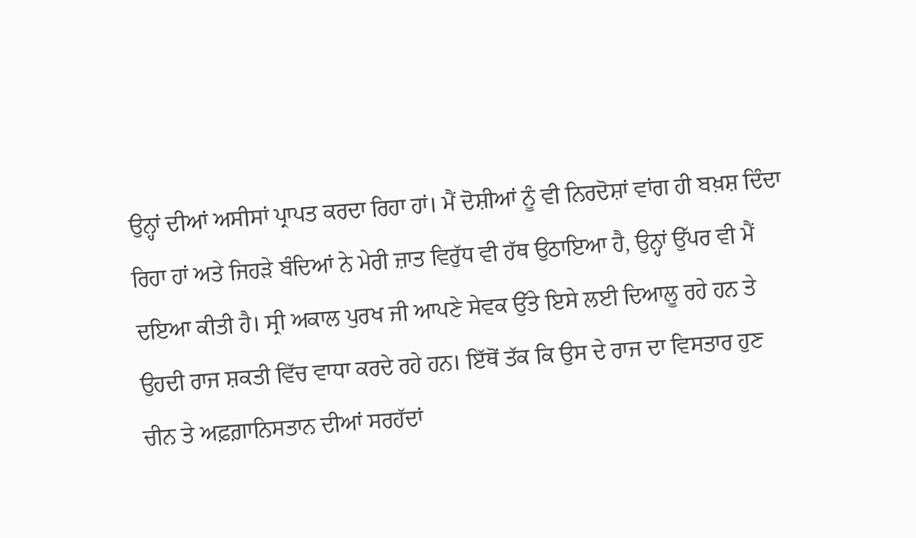ਉਨ੍ਹਾਂ ਦੀਆਂ ਅਸੀਸਾਂ ਪ੍ਰਾਪਤ ਕਰਦਾ ਰਿਹਾ ਹਾਂ। ਮੈਂ ਦੋਸ਼ੀਆਂ ਨੂੰ ਵੀ ਨਿਰਦੋਸ਼ਾਂ ਵਾਂਗ ਹੀ ਬਖ਼ਸ਼ ਦਿੰਦਾ ਰਿਹਾ ਹਾਂ ਅਤੇ ਜਿਹੜੇ ਬੰਦਿਆਂ ਨੇ ਮੇਰੀ ਜ਼ਾਤ ਵਿਰੁੱਧ ਵੀ ਹੱਥ ਉਠਾਇਆ ਹੈ, ਉਨ੍ਹਾਂ ਉੱਪਰ ਵੀ ਮੈਂ ਦਇਆ ਕੀਤੀ ਹੈ। ਸ੍ਰੀ ਅਕਾਲ ਪੁਰਖ ਜੀ ਆਪਣੇ ਸੇਵਕ ਉੱਤੇ ਇਸੇ ਲਈ ਦਿਆਲੂ ਰਹੇ ਹਨ ਤੇ ਉਹਦੀ ਰਾਜ ਸ਼ਕਤੀ ਵਿੱਚ ਵਾਧਾ ਕਰਦੇ ਰਹੇ ਹਨ। ਇੱਥੋਂ ਤੱਕ ਕਿ ਉਸ ਦੇ ਰਾਜ ਦਾ ਵਿਸਤਾਰ ਹੁਣ ਚੀਨ ਤੇ ਅਫ਼ਗ਼ਾਨਿਸਤਾਨ ਦੀਆਂ ਸਰਹੱਦਾਂ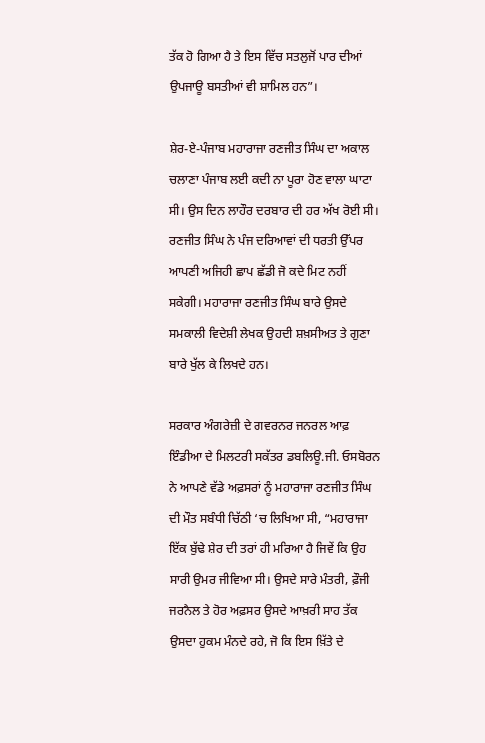ਤੱਕ ਹੋ ਗਿਆ ਹੈ ਤੇ ਇਸ ਵਿੱਚ ਸਤਲੁਜੋਂ ਪਾਰ ਦੀਆਂ ਉਪਜਾਊ ਬਸਤੀਆਂ ਵੀ ਸ਼ਾਮਿਲ ਹਨ”।

ਸ਼ੇਰ-ਏ-ਪੰਜਾਬ ਮਹਾਰਾਜਾ ਰਣਜੀਤ ਸਿੰਘ ਦਾ ਅਕਾਲ ਚਲਾਣਾ ਪੰਜਾਬ ਲਈ ਕਦੀ ਨਾ ਪੂਰਾ ਹੋਣ ਵਾਲਾ ਘਾਟਾ ਸੀ। ਉਸ ਦਿਨ ਲਾਹੌਰ ਦਰਬਾਰ ਦੀ ਹਰ ਅੱਖ ਰੋਈ ਸੀ। ਰਣਜੀਤ ਸਿੰਘ ਨੇ ਪੰਜ ਦਰਿਆਵਾਂ ਦੀ ਧਰਤੀ ਉੱਪਰ ਆਪਣੀ ਅਜਿਹੀ ਛਾਪ ਛੱਡੀ ਜੋ ਕਦੇ ਮਿਟ ਨਹੀਂ ਸਕੇਗੀ। ਮਹਾਰਾਜਾ ਰਣਜੀਤ ਸਿੰਘ ਬਾਰੇ ਉਸਦੇ ਸਮਕਾਲੀ ਵਿਦੇਸ਼ੀ ਲੇਖਕ ਉਹਦੀ ਸ਼ਖ਼ਸੀਅਤ ਤੇ ਗੁਣਾ ਬਾਰੇ ਖੁੱਲ ਕੇ ਲਿਖਦੇ ਹਨ।

ਸਰਕਾਰ ਅੰਗਰੇਜ਼ੀ ਦੇ ਗਵਰਨਰ ਜਨਰਲ ਆਫ਼ ਇੰਡੀਆ ਦੇ ਮਿਲਟਰੀ ਸਕੱਤਰ ਡਬਲਿਊ.ਜੀ. ਓਸਬੋਰਨ ਨੇ ਆਪਣੇ ਵੱਡੇ ਅਫ਼ਸਰਾਂ ਨੂੰ ਮਹਾਰਾਜਾ ਰਣਜੀਤ ਸਿੰਘ ਦੀ ਮੌਤ ਸਬੰਧੀ ਚਿੱਠੀ ‘ਚ ਲਿਖਿਆ ਸੀ, “ਮਹਾਰਾਜਾ ਇੱਕ ਬੁੱਢੇ ਸ਼ੇਰ ਦੀ ਤਰਾਂ ਹੀ ਮਰਿਆ ਹੈ ਜਿਵੇਂ ਕਿ ਉਹ ਸਾਰੀ ਉਮਰ ਜੀਵਿਆ ਸੀ। ਉਸਦੇ ਸਾਰੇ ਮੰਤਰੀ, ਫ਼ੌਜੀ ਜਰਨੈਲ ਤੇ ਹੋਰ ਅਫ਼ਸਰ ਉਸਦੇ ਆਖ਼ਰੀ ਸਾਹ ਤੱਕ ਉਸਦਾ ਹੁਕਮ ਮੰਨਦੇ ਰਹੇ, ਜੋ ਕਿ ਇਸ ਖ਼ਿੱਤੇ ਦੇ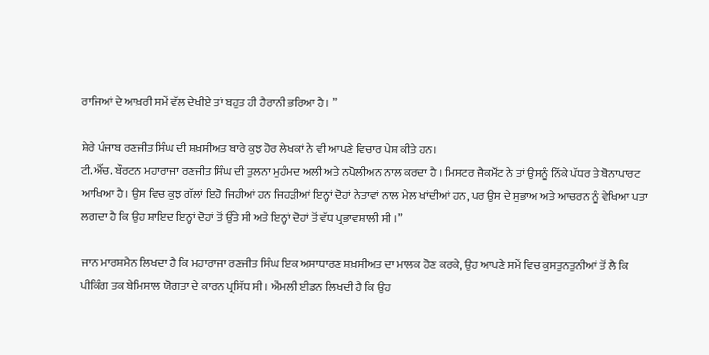ਰਾਜਿਆਂ ਦੇ ਆਖ਼ਰੀ ਸਮੇਂ ਵੱਲ ਦੇਖੀਏ ਤਾਂ ਬਹੁਤ ਹੀ ਹੈਰਾਨੀ ਭਰਿਆ ਹੈ। ”

ਸ਼ੇਰੇ ਪੰਜਾਬ ਰਣਜੀਤ ਸਿੰਘ ਦੀ ਸ਼ਖ਼ਸੀਅਤ ਬਾਰੇ ਕੁਝ ਹੋਰ ਲੇਖਕਾਂ ਨੇ ਵੀ ਆਪਣੇ ਵਿਚਾਰ ਪੇਸ਼ ਕੀਤੇ ਹਨ।
ਟੀ.ਐੱਚ. ਬੌਰਟਨ ਮਹਾਰਾਜਾ ਰਣਜੀਤ ਸਿੰਘ ਦੀ ਤੁਲਨਾ ਮੁਹੰਮਦ ਅਲੀ ਅਤੇ ਨਪੋਲੀਅਨ ਨਾਲ ਕਰਦਾ ਹੈ । ਮਿਸਟਰ ਜੈਕਮੌਂਟ ਨੇ ਤਾਂ ਉਸਨੂੰ ਨਿੱਕੇ ਪੱਧਰ ਤੇ ਬੋਨਾਪਾਰਟ ਆਖਿਆ ਹੈ। ਉਸ ਵਿਚ ਕੁਝ ਗੱਲਾਂ ਇਹੋ ਜਿਹੀਆਂ ਹਨ ਜਿਹੜੀਆਂ ਇਨ੍ਹਾਂ ਦੋਹਾਂ ਨੇਤਾਵਾਂ ਨਾਲ ਮੇਲ ਖਾਂਦੀਆਂ ਹਨ, ਪਰ ਉਸ ਦੇ ਸੁਭਾਅ ਅਤੇ ਆਚਰਨ ਨੂੰ ਵੇਖਿਆ ਪਤਾ ਲਗਦਾ ਹੈ ਕਿ ਉਹ ਸ਼ਾਇਦ ਇਨ੍ਹਾਂ ਦੋਹਾਂ ਤੋਂ ਉੱਤੇ ਸੀ ਅਤੇ ਇਨ੍ਹਾਂ ਦੋਹਾਂ ਤੋਂ ਵੱਧ ਪ੍ਰਭਾਵਸ਼ਾਲੀ ਸੀ ।”

ਜਾਨ ਮਾਰਸ਼ਮੈਨ ਲਿਖਦਾ ਹੈ ਕਿ ਮਹਾਰਾਜਾ ਰਣਜੀਤ ਸਿੰਘ ਇਕ ਅਸਾਧਾਰਣ ਸ਼ਖ਼ਸੀਅਤ ਦਾ ਮਾਲਕ ਹੋਣ ਕਰਕੇ, ਉਹ ਆਪਣੇ ਸਮੇਂ ਵਿਚ ਕੁਸਤੁਨਤੁਨੀਆਂ ਤੋਂ ਲੈ ਕਿ ਪੀਕਿੰਗ ਤਕ ਬੇਮਿਸਾਲ ਯੋਗਤਾ ਦੇ ਕਾਰਨ ਪ੍ਰਸਿੱਧ ਸੀ । ਐਂਮਲੀ ਈਡਨ ਲਿਖਦੀ ਹੈ ਕਿ ਉਹ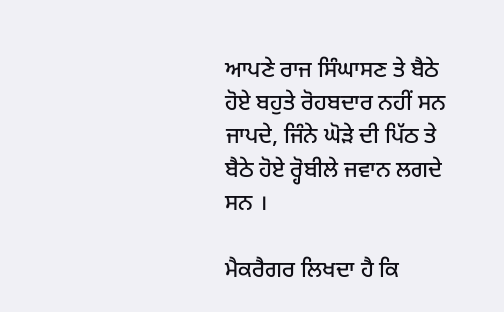ਆਪਣੇ ਰਾਜ ਸਿੰਘਾਸਣ ਤੇ ਬੈਠੇ ਹੋਏ ਬਹੁਤੇ ਰੋਹਬਦਾਰ ਨਹੀਂ ਸਨ ਜਾਪਦੇ, ਜਿੰਨੇ ਘੋੜੇ ਦੀ ਪਿੱਠ ਤੇ ਬੈਠੇ ਹੋਏ ਰ੍ਹੋਬੀਲੇ ਜਵਾਨ ਲਗਦੇ ਸਨ ।

ਮੈਕਰੈਗਰ ਲਿਖਦਾ ਹੈ ਕਿ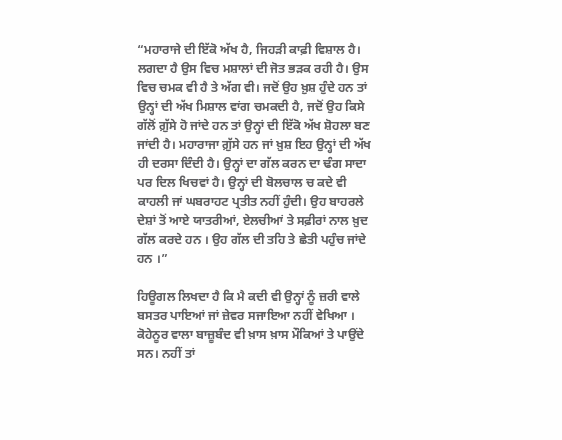“ਮਹਾਰਾਜੇ ਦੀ ਇੱਕੋ ਅੱਖ ਹੈ, ਜਿਹੜੀ ਕਾਫ਼ੀ ਵਿਸ਼ਾਲ ਹੈ। ਲਗਦਾ ਹੈ ਉਸ ਵਿਚ ਮਸ਼ਾਲਾਂ ਦੀ ਜੋਤ ਭੜਕ ਰਹੀ ਹੈ। ਉਸ ਵਿਚ ਚਮਕ ਵੀ ਹੈ ਤੇ ਅੱਗ ਵੀ। ਜਦੋਂ ਉਹ ਖ਼ੁਸ਼ ਹੁੰਦੇ ਹਨ ਤਾਂ ਉਨ੍ਹਾਂ ਦੀ ਅੱਖ ਮਿਸ਼ਾਲ ਵਾਂਗ ਚਮਕਦੀ ਹੈ, ਜਦੋਂ ਉਹ ਕਿਸੇ ਗੱਲੋਂ ਗ਼ੁੱਸੇ ਹੋ ਜਾਂਦੇ ਹਨ ਤਾਂ ਉਨ੍ਹਾਂ ਦੀ ਇੱਕੋ ਅੱਖ ਸ਼ੋਹਲਾ ਬਣ ਜਾਂਦੀ ਹੈ। ਮਹਾਰਾਜਾ ਗ਼ੁੱਸੇ ਹਨ ਜਾਂ ਖ਼ੁਸ਼ ਇਹ ਉਨ੍ਹਾਂ ਦੀ ਅੱਖ ਹੀ ਦਰਸਾ ਦਿੰਦੀ ਹੈ। ਉਨ੍ਹਾਂ ਦਾ ਗੱਲ ਕਰਨ ਦਾ ਢੰਗ ਸਾਦਾ ਪਰ ਦਿਲ ਖਿਚਵਾਂ ਹੈ। ਉਨ੍ਹਾਂ ਦੀ ਬੋਲਚਾਲ ਚ ਕਦੇ ਵੀ ਕਾਹਲੀ ਜਾਂ ਘਬਰਾਹਟ ਪ੍ਰਤੀਤ ਨਹੀਂ ਹੁੰਦੀ। ਉਹ ਬਾਹਰਲੇ ਦੇਸ਼ਾਂ ਤੋਂ ਆਏ ਯਾਤਰੀਆਂ, ਏਲਚੀਆਂ ਤੇ ਸਫ਼ੀਰਾਂ ਨਾਲ ਖ਼ੁਦ ਗੱਲ ਕਰਦੇ ਹਨ । ਉਹ ਗੱਲ ਦੀ ਤਹਿ ਤੇ ਛੇਤੀ ਪਹੁੰਚ ਜਾਂਦੇ ਹਨ ।”

ਹਿਊਗਲ ਲਿਖਦਾ ਹੈ ਕਿ ਮੈ ਕਦੀ ਵੀ ਉਨ੍ਹਾਂ ਨੂੰ ਜ਼ਰੀ ਵਾਲੇ ਬਸਤਰ ਪਾਇਆਂ ਜਾਂ ਜ਼ੇਵਰ ਸਜਾਇਆ ਨਹੀਂ ਵੇਖਿਆ । ਕੋਹੇਨੂਰ ਵਾਲਾ ਬਾਜ਼ੂਬੰਦ ਵੀ ਖ਼ਾਸ ਖ਼ਾਸ ਮੌਕਿਆਂ ਤੇ ਪਾਉਂਦੇ ਸਨ। ਨਹੀਂ ਤਾਂ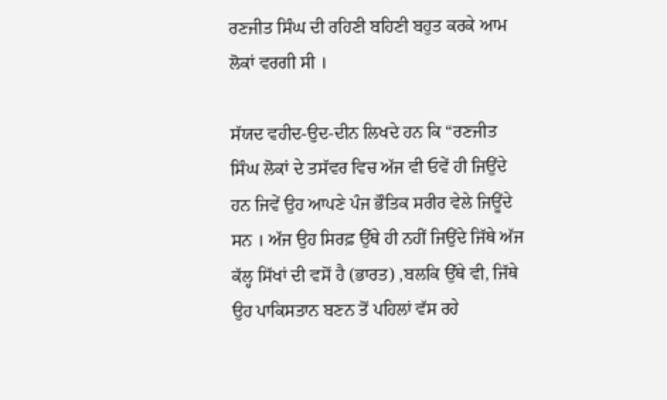ਰਣਜੀਤ ਸਿੰਘ ਦੀ ਰਹਿਣੀ ਬਹਿਣੀ ਬਹੁਤ ਕਰਕੇ ਆਮ ਲੋਕਾਂ ਵਰਗੀ ਸੀ ।

ਸੱਯਦ ਵਹੀਦ-ਉਦ-ਦੀਨ ਲਿਖਦੇ ਹਨ ਕਿ “ਰਣਜੀਤ ਸਿੰਘ ਲੋਕਾਂ ਦੇ ਤਸੱਵਰ ਵਿਚ ਅੱਜ ਵੀ ਓਵੇਂ ਹੀ ਜਿਉਂਦੇ ਹਨ ਜਿਵੇਂ ਉਹ ਆਪਣੇ ਪੰਜ ਭੌਤਿਕ ਸਰੀਰ ਵੇਲੇ ਜਿਊਂਦੇ ਸਨ । ਅੱਜ ਉਹ ਸਿਰਫ਼ ਉੱਥੇ ਹੀ ਨਹੀਂ ਜਿਉਂਦੇ ਜਿੱਥੇ ਅੱਜ ਕੱਲ੍ਹ ਸਿੱਖਾਂ ਦੀ ਵਸੋਂ ਹੈ (ਭਾਰਤ) ,ਬਲਕਿ ਉੱਥੇ ਵੀ, ਜਿੱਥੇ ਉਹ ਪਾਕਿਸਤਾਨ ਬਣਨ ਤੋਂ ਪਹਿਲਾਂ ਵੱਸ ਰਹੇ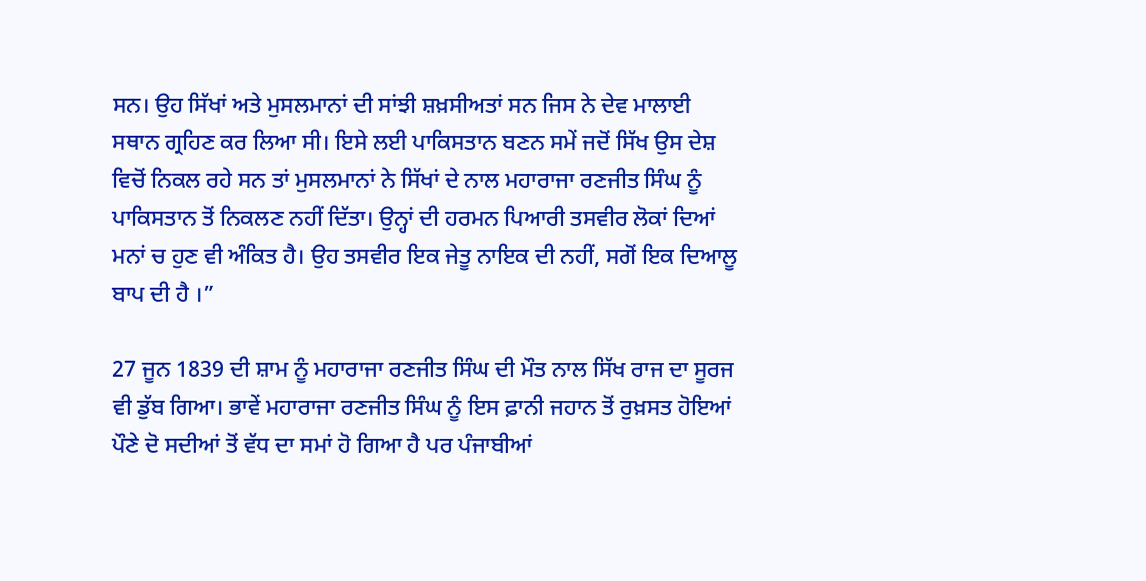ਸਨ। ਉਹ ਸਿੱਖਾਂ ਅਤੇ ਮੁਸਲਮਾਨਾਂ ਦੀ ਸਾਂਝੀ ਸ਼ਖ਼ਸੀਅਤਾਂ ਸਨ ਜਿਸ ਨੇ ਦੇਵ ਮਾਲਾਈ ਸਥਾਨ ਗ੍ਰਹਿਣ ਕਰ ਲਿਆ ਸੀ। ਇਸੇ ਲਈ ਪਾਕਿਸਤਾਨ ਬਣਨ ਸਮੇਂ ਜਦੋਂ ਸਿੱਖ ਉਸ ਦੇਸ਼ ਵਿਚੋਂ ਨਿਕਲ ਰਹੇ ਸਨ ਤਾਂ ਮੁਸਲਮਾਨਾਂ ਨੇ ਸਿੱਖਾਂ ਦੇ ਨਾਲ ਮਹਾਰਾਜਾ ਰਣਜੀਤ ਸਿੰਘ ਨੂੰ ਪਾਕਿਸਤਾਨ ਤੋਂ ਨਿਕਲਣ ਨਹੀਂ ਦਿੱਤਾ। ਉਨ੍ਹਾਂ ਦੀ ਹਰਮਨ ਪਿਆਰੀ ਤਸਵੀਰ ਲੋਕਾਂ ਦਿਆਂ ਮਨਾਂ ਚ ਹੁਣ ਵੀ ਅੰਕਿਤ ਹੈ। ਉਹ ਤਸਵੀਰ ਇਕ ਜੇਤੂ ਨਾਇਕ ਦੀ ਨਹੀਂ, ਸਗੋਂ ਇਕ ਦਿਆਲੂ ਬਾਪ ਦੀ ਹੈ ।”

27 ਜੂਨ 1839 ਦੀ ਸ਼ਾਮ ਨੂੰ ਮਹਾਰਾਜਾ ਰਣਜੀਤ ਸਿੰਘ ਦੀ ਮੌਤ ਨਾਲ ਸਿੱਖ ਰਾਜ ਦਾ ਸੂਰਜ ਵੀ ਡੁੱਬ ਗਿਆ। ਭਾਵੇਂ ਮਹਾਰਾਜਾ ਰਣਜੀਤ ਸਿੰਘ ਨੂੰ ਇਸ ਫ਼ਾਨੀ ਜਹਾਨ ਤੋਂ ਰੁਖ਼ਸਤ ਹੋਇਆਂ ਪੌਣੇ ਦੋ ਸਦੀਆਂ ਤੋਂ ਵੱਧ ਦਾ ਸਮਾਂ ਹੋ ਗਿਆ ਹੈ ਪਰ ਪੰਜਾਬੀਆਂ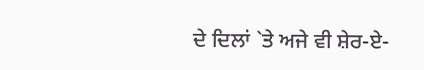ਦੇ ਦਿਲਾਂ `ਤੇ ਅਜੇ ਵੀ ਸ਼ੇਰ-ਏ-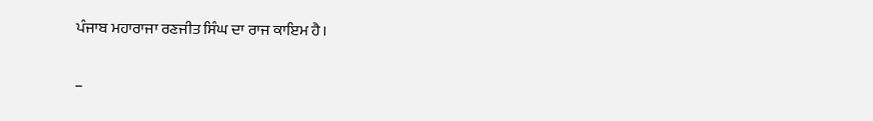ਪੰਜਾਬ ਮਹਾਰਾਜਾ ਰਣਜੀਤ ਸਿੰਘ ਦਾ ਰਾਜ ਕਾਇਮ ਹੈ।

–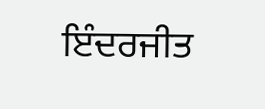ਇੰਦਰਜੀਤ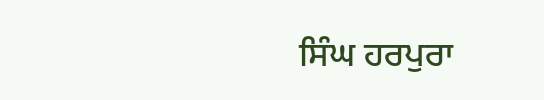ਸਿੰਘ ਹਰਪੁਰਾ